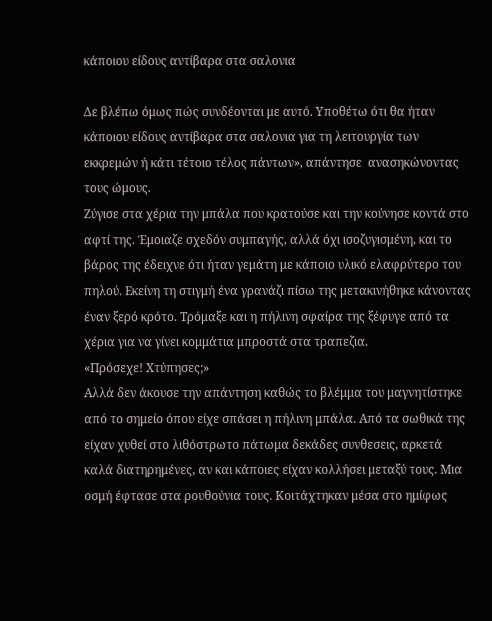κάποιου είδους αντίβαρα στα σαλονια

Δε βλέπω όμως πώς συνδέονται με αυτό. Υποθέτω ότι θα ήταν κάποιου είδους αντίβαρα στα σαλονια για τη λειτουργία των εκκρεμών ή κάτι τέτοιο τέλος πάντων», απάντησε  ανασηκώνοντας τους ώμους.
Ζύγισε στα χέρια την μπάλα που κρατούσε και την κούνησε κοντά στο αφτί της. Έμοιαζε σχεδόν συμπαγής, αλλά όχι ισοζυγισμένη, και το βάρος της έδειχνε ότι ήταν γεμάτη με κάποιο υλικό ελαφρύτερο του πηλού. Εκείνη τη στιγμή ένα γρανάζι πίσω της μετακινήθηκε κάνοντας έναν ξερό κρότο. Τρόμαξε και η πήλινη σφαίρα της ξέφυγε από τα χέρια για να γίνει κομμάτια μπροστά στα τραπεζια.
«Πρόσεχε! Χτύπησες;»
Αλλά δεν άκουσε την απάντηση καθώς το βλέμμα του μαγνητίστηκε από το σημείο όπου είχε σπάσει η πήλινη μπάλα. Από τα σωθικά της είχαν χυθεί στο λιθόστρωτο πάτωμα δεκάδες συνθεσεις, αρκετά καλά διατηρημένες, αν και κάποιες είχαν κολλήσει μεταξύ τους. Μια οσμή έφτασε στα ρουθούνια τους. Κοιτάχτηκαν μέσα στο ημίφως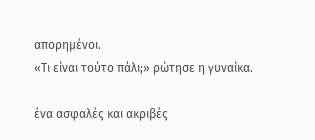απορημένοι.
«Τι είναι τούτο πάλι;» ρώτησε η γυναίκα.

ένα ασφαλές και ακριβές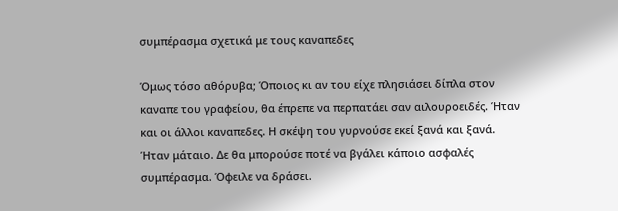συμπέρασμα σχετικά με τους καναπεδες

Όμως τόσο αθόρυβα; Όποιος κι αν του είχε πλησιάσει δίπλα στον καναπε του γραφείου, θα έπρεπε να περπατάει σαν αιλουροειδές. Ήταν και οι άλλοι καναπεδες. Η σκέψη του γυρνούσε εκεί ξανά και ξανά. Ήταν μάταιο. Δε θα μπορούσε ποτέ να βγάλει κάποιο ασφαλές συμπέρασμα. Όφειλε να δράσει.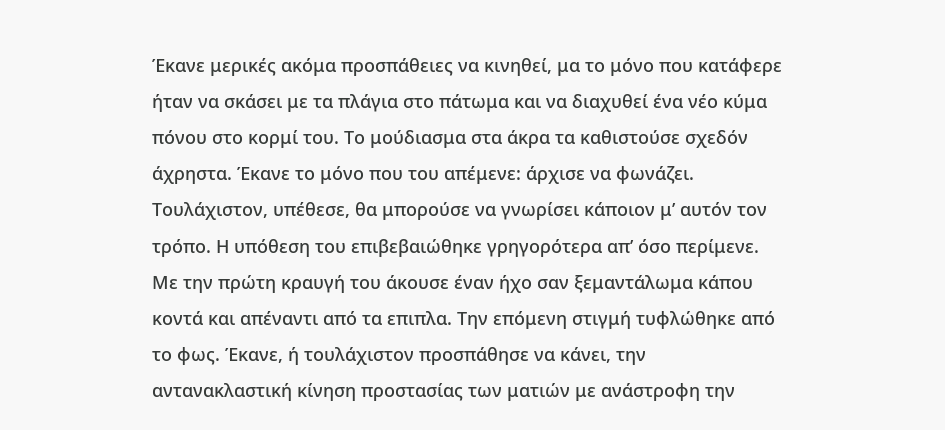Έκανε μερικές ακόμα προσπάθειες να κινηθεί, μα το μόνο που κατάφερε ήταν να σκάσει με τα πλάγια στο πάτωμα και να διαχυθεί ένα νέο κύμα πόνου στο κορμί του. Το μούδιασμα στα άκρα τα καθιστούσε σχεδόν άχρηστα. Έκανε το μόνο που του απέμενε: άρχισε να φωνάζει. Τουλάχιστον, υπέθεσε, θα μπορούσε να γνωρίσει κάποιον μ’ αυτόν τον τρόπο. Η υπόθεση του επιβεβαιώθηκε γρηγορότερα απ’ όσο περίμενε. Με την πρώτη κραυγή του άκουσε έναν ήχο σαν ξεμαντάλωμα κάπου κοντά και απέναντι από τα επιπλα. Την επόμενη στιγμή τυφλώθηκε από το φως. Έκανε, ή τουλάχιστον προσπάθησε να κάνει, την αντανακλαστική κίνηση προστασίας των ματιών με ανάστροφη την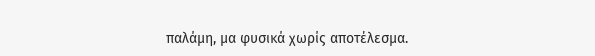παλάμη, μα φυσικά χωρίς αποτέλεσμα.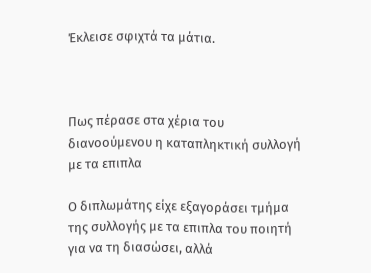Έκλεισε σφιχτά τα μάτια.



Πως πέρασε στα χέρια του διανοούμενου η καταπληκτική συλλογή με τα επιπλα

Ο διπλωμάτης είχε εξαγοράσει τμήμα της συλλογής με τα επιπλα του ποιητή για να τη διασώσει, αλλά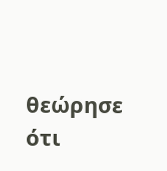θεώρησε ότι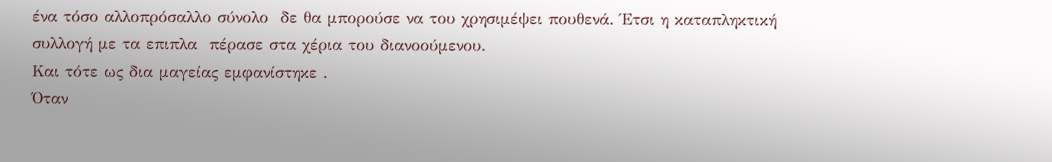ένα τόσο αλλοπρόσαλλο σύνολο  δε θα μπορούσε να του χρησιμέψει πουθενά. Έτσι η καταπληκτική συλλογή με τα επιπλα  πέρασε στα χέρια του διανοούμενου.
Και τότε ως δια μαγείας εμφανίστηκε .
Όταν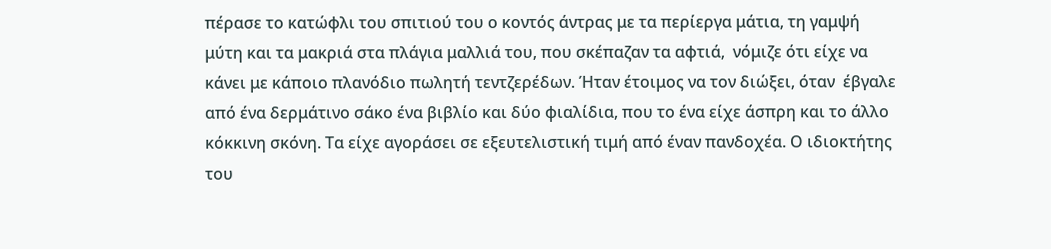πέρασε το κατώφλι του σπιτιού του ο κοντός άντρας με τα περίεργα μάτια, τη γαμψή μύτη και τα μακριά στα πλάγια μαλλιά του, που σκέπαζαν τα αφτιά,  νόμιζε ότι είχε να κάνει με κάποιο πλανόδιο πωλητή τεντζερέδων. Ήταν έτοιμος να τον διώξει, όταν  έβγαλε από ένα δερμάτινο σάκο ένα βιβλίο και δύο φιαλίδια, που το ένα είχε άσπρη και το άλλο κόκκινη σκόνη. Τα είχε αγοράσει σε εξευτελιστική τιμή από έναν πανδοχέα. Ο ιδιοκτήτης του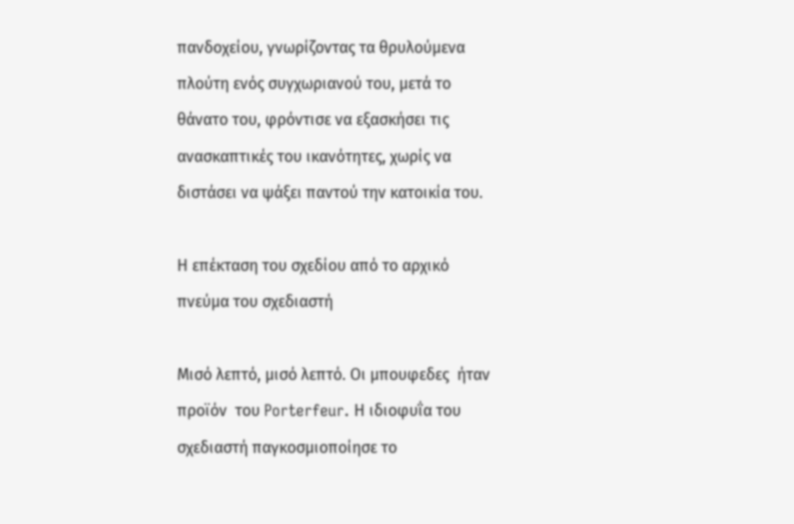πανδοχείου, γνωρίζοντας τα θρυλούμενα πλούτη ενός συγχωριανού του, μετά το θάνατο του, φρόντισε να εξασκήσει τις ανασκαπτικές του ικανότητες, χωρίς να διστάσει να ψάξει παντού την κατοικία του.

Η επέκταση του σχεδίου από το αρχικό πνεύμα του σχεδιαστή

Μισό λεπτό, μισό λεπτό. Οι μπουφεδες  ήταν προϊόν  του Porterfeur. Η ιδιοφυΐα του σχεδιαστή παγκοσμιοποίησε το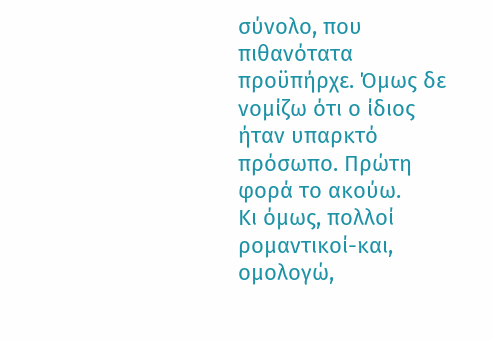σύνολο, που πιθανότατα προϋπήρχε. Όμως δε νομίζω ότι ο ίδιος ήταν υπαρκτό πρόσωπο. Πρώτη φορά το ακούω.
Κι όμως, πολλοί  ρομαντικοί-και, ομολογώ,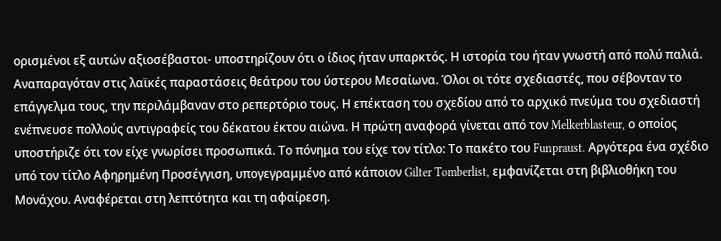ορισμένοι εξ αυτών αξιοσέβαστοι- υποστηρίζουν ότι ο ίδιος ήταν υπαρκτός. Η ιστορία του ήταν γνωστή από πολύ παλιά. Αναπαραγόταν στις λαϊκές παραστάσεις θεάτρου του ύστερου Μεσαίωνα. Όλοι οι τότε σχεδιαστές, που σέβονταν το επάγγελμα τους, την περιλάμβαναν στο ρεπερτόριο τους. Η επέκταση του σχεδίου από το αρχικό πνεύμα του σχεδιαστή ενέπνευσε πολλούς αντιγραφείς του δέκατου έκτου αιώνα. Η πρώτη αναφορά γίνεται από τον Melkerblasteur, ο οποίος υποστήριζε ότι τον είχε γνωρίσει προσωπικά. Το πόνημα του είχε τον τίτλο: Το πακέτο του Funpraust. Αργότερα ένα σχέδιο υπό τον τίτλο Αφηρημένη Προσέγγιση, υπογεγραμμένο από κάποιον Gilter Tomberlist, εμφανίζεται στη βιβλιοθήκη του Μονάχου. Αναφέρεται στη λεπτότητα και τη αφαίρεση.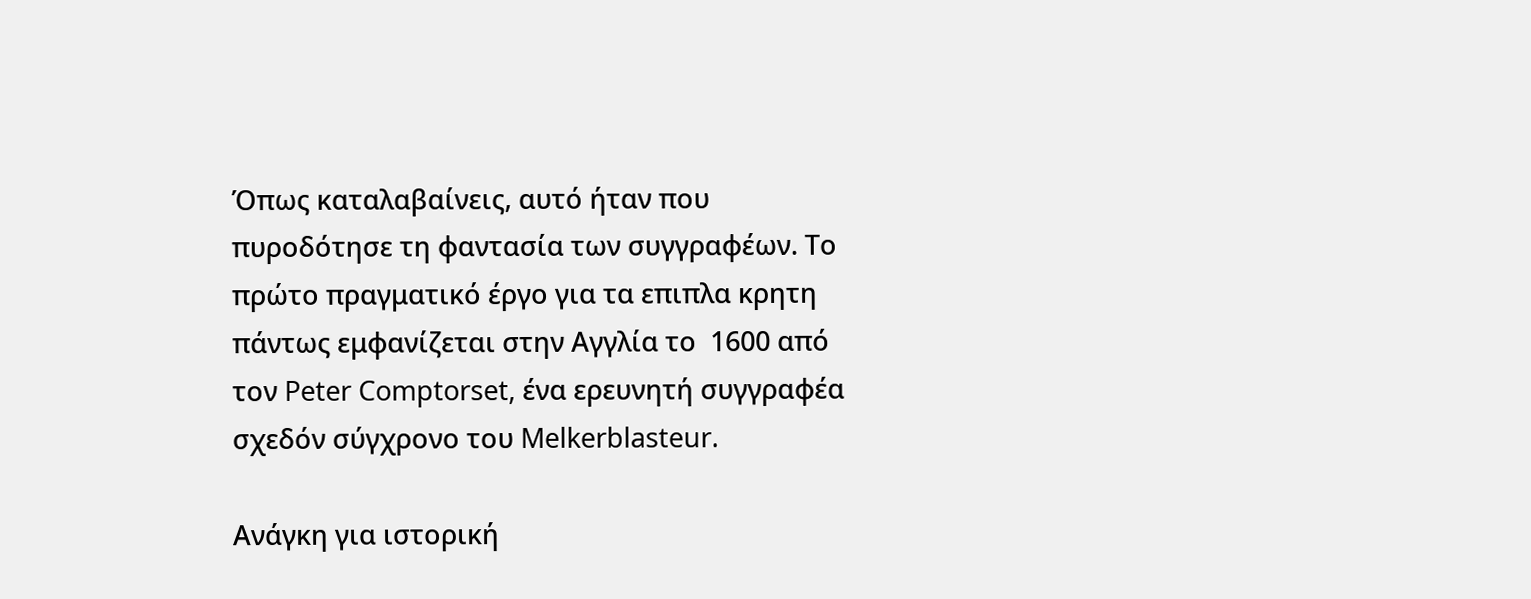Όπως καταλαβαίνεις, αυτό ήταν που πυροδότησε τη φαντασία των συγγραφέων. Το πρώτο πραγματικό έργο για τα επιπλα κρητη πάντως εμφανίζεται στην Αγγλία το  1600 από τον Peter Comptorset, ένα ερευνητή συγγραφέα σχεδόν σύγχρονο του Melkerblasteur.

Ανάγκη για ιστορική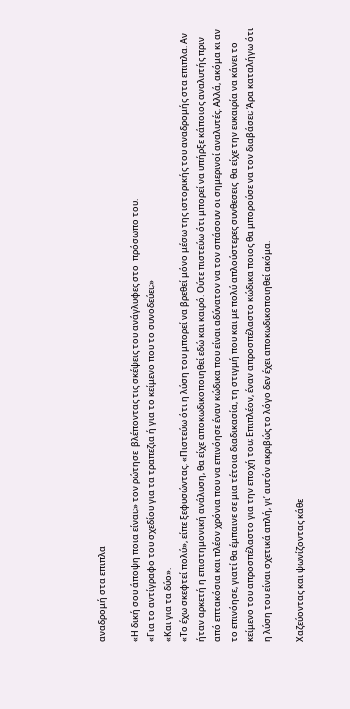αναδρομή στα επιπλα

«Η δική σου άποψη ποια είναι;» τον ρώτησε  βλέποντας τις σκέψεις του ανάγλυφες στο  πρόσωπο του.
«Για το αντίγραφο του σχεδίου για τα τραπεζια ή για το κείμενο που το συνοδεύει;»
«Και για τα δύο».
«Το έχω σκεφτεί πολύ», είπε ξεφυσώντας. «Πιστεύω ότι η λύση του μπορεί να βρεθεί μόνο μέσω της ιστορικής του αναδρομής στα επιπλα. Αν ήταν αρκετή η επιστημονική ανάλυση, θα είχε αποκωδικοποιηθεί εδώ και καιρό. Ούτε πιστεύω ότι μπορεί να υπήρξε κάποιος αναλυτής πριν από επτακόσια και πλέον χρόνια που να επινόησε έναν κώδικα που είναι αδύνατον να τον σπάσουν οι σημερινοί αναλυτές. Αλλά, ακόμα κι αν το επινόησε, γιατί θα έμπαινε σε μια τέτοια διαδικασία, τη στιγμή που και με πολύ απλούστερες συνθεσεις  θα είχε την ευκαιρία να κάνει το κείμενο του απροσπέλαστο για την εποχή του; Επιπλέον, έναν απροσπέλαστο κώδικα ποιος θα μπορούσε να τον διαβάσει; Άρα καταλήγω ότι η λύση του είναι σχετικά απλή, γι’ αυτόν ακριβώς το λόγο δεν έχει αποκωδικοποιηθεί ακόμα.

Χαζεύοντας και ψωνίζοντας κάθε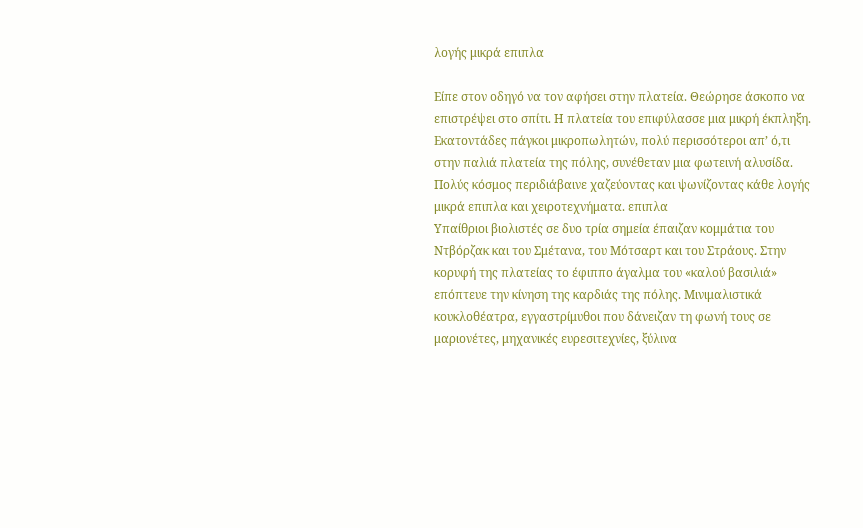λογής μικρά επιπλα

Είπε στον οδηγό να τον αφήσει στην πλατεία. Θεώρησε άσκοπο να επιστρέψει στο σπίτι. Η πλατεία του επιφύλασσε μια μικρή έκπληξη. Εκατοντάδες πάγκοι μικροπωλητών, πολύ περισσότεροι απ’ ό,τι στην παλιά πλατεία της πόλης, συνέθεταν μια φωτεινή αλυσίδα. Πολύς κόσμος περιδιάβαινε χαζεύοντας και ψωνίζοντας κάθε λογής μικρά επιπλα και χειροτεχνήματα. επιπλα
Υπαίθριοι βιολιστές σε δυο τρία σημεία έπαιζαν κομμάτια του Ντβόρζακ και του Σμέτανα, του Μότσαρτ και του Στράους. Στην κορυφή της πλατείας το έφιππο άγαλμα του «καλού βασιλιά»  επόπτευε την κίνηση της καρδιάς της πόλης. Μινιμαλιστικά κουκλοθέατρα, εγγαστρίμυθοι που δάνειζαν τη φωνή τους σε μαριονέτες, μηχανικές ευρεσιτεχνίες, ξύλινα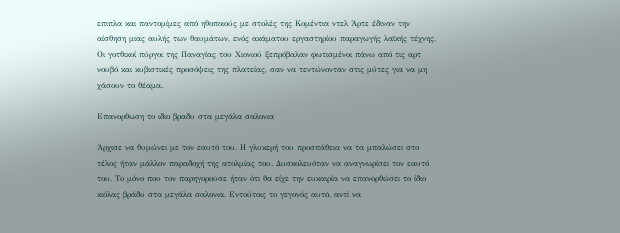επιπλα και παντομίμες από ηθοποιούς με στολές της Κομέντια ντελ Άρτε έδιναν την αίσθηση μιας αυλής των θαυμάτων, ενός ακάματου εργαστηρίου παραγωγής λαϊκής τέχνης. Οι γοτθικοί πύργοι της Παναγίας του Χιονιού ξεπρόβαλαν φωτισμένοι πάνω από τις αρτ νουβό και κυβιστικές προσόψεις της πλατείας, σαν να τεντώνονταν στις μύτες για να μη χάσουν το θέαμα.

Επανορθωση το ιδιο βραδυ στα μεγάλα σαλονια

Άρχισε να θυμώνει με τον εαυτό του. Η γλυκερή του προσπάθεια να τα μπαλώσει στο τέλος ήταν μάλλον παραδοχή της ατολμίας του. Δυσκολευόταν να αναγνωρίσει τον εαυτό του. Το μόνο που τον παρηγορούσε ήταν ότι θα είχε την ευκαιρία να επανορθώσει το ίδιο κιόλας βράδυ στα μεγάλα σαλονια. Εντούτοις το γεγονός αυτό, αντί να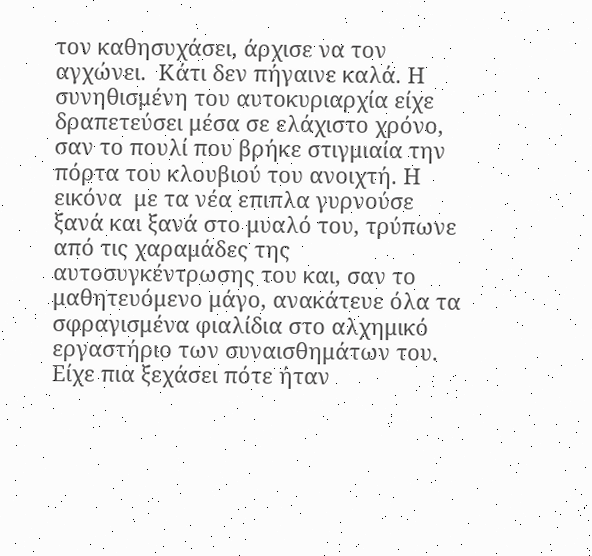τον καθησυχάσει, άρχισε να τον αγχώνει.  Κάτι δεν πήγαινε καλά. Η συνηθισμένη του αυτοκυριαρχία είχε δραπετεύσει μέσα σε ελάχιστο χρόνο, σαν το πουλί που βρήκε στιγμιαία την πόρτα του κλουβιού του ανοιχτή. Η εικόνα  με τα νέα επιπλα γυρνούσε ξανά και ξανά στο μυαλό του, τρύπωνε από τις χαραμάδες της αυτοσυγκέντρωσης του και, σαν το μαθητευόμενο μάγο, ανακάτευε όλα τα σφραγισμένα φιαλίδια στο αλχημικό εργαστήριο των συναισθημάτων του. Είχε πια ξεχάσει πότε ήταν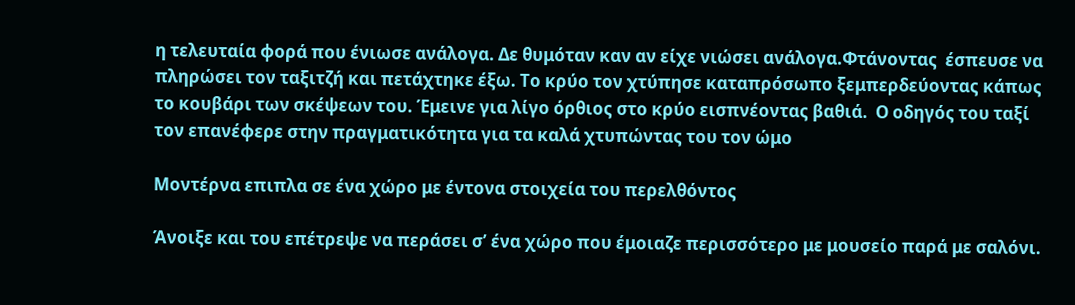η τελευταία φορά που ένιωσε ανάλογα. Δε θυμόταν καν αν είχε νιώσει ανάλογα.Φτάνοντας  έσπευσε να πληρώσει τον ταξιτζή και πετάχτηκε έξω. Το κρύο τον χτύπησε καταπρόσωπο ξεμπερδεύοντας κάπως το κουβάρι των σκέψεων του. Έμεινε για λίγο όρθιος στο κρύο εισπνέοντας βαθιά.  Ο οδηγός του ταξί τον επανέφερε στην πραγματικότητα για τα καλά χτυπώντας του τον ώμο

Μοντέρνα επιπλα σε ένα χώρο με έντονα στοιχεία του περελθόντος

Άνοιξε και του επέτρεψε να περάσει σ’ ένα χώρο που έμοιαζε περισσότερο με μουσείο παρά με σαλόνι.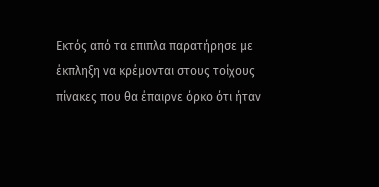Εκτός από τα επιπλα παρατήρησε με έκπληξη να κρέμονται στους τοίχους πίνακες που θα έπαιρνε όρκο ότι ήταν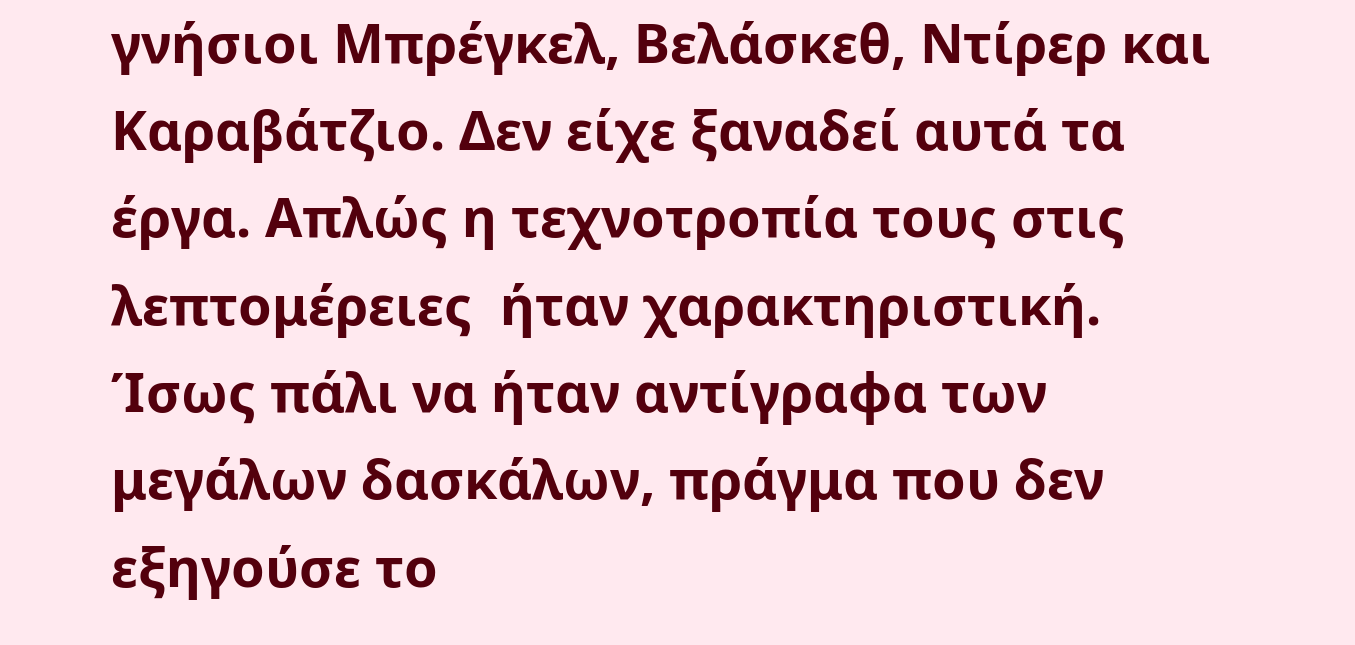γνήσιοι Μπρέγκελ, Βελάσκεθ, Ντίρερ και Καραβάτζιο. Δεν είχε ξαναδεί αυτά τα έργα. Απλώς η τεχνοτροπία τους στις λεπτομέρειες  ήταν χαρακτηριστική. Ίσως πάλι να ήταν αντίγραφα των μεγάλων δασκάλων, πράγμα που δεν εξηγούσε το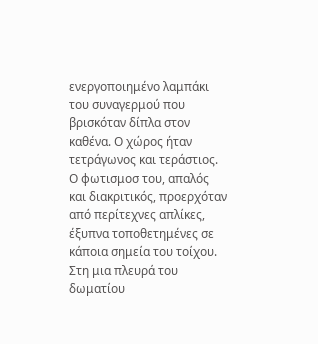ενεργοποιημένο λαμπάκι του συναγερμού που βρισκόταν δίπλα στον καθένα. Ο χώρος ήταν τετράγωνος και τεράστιος. Ο φωτισμοσ του, απαλός και διακριτικός, προερχόταν από περίτεχνες απλίκες, έξυπνα τοποθετημένες σε κάποια σημεία του τοίχου. Στη μια πλευρά του δωματίου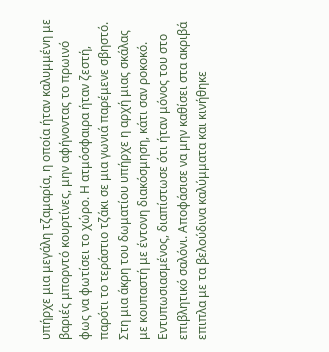υπήρχε μια μεγάλη τζαμαρία, η οποία ήταν καλυμμένη με βαριές μπορντό κουρτίνες, μην αφήνοντας το πρωινό φως να φωτίσει το χώρο. Η ατμόσφαιρα ήταν ζεστή, παρότι το τεράστιο τζάκι σε μια γωνιά παρέμενε σβηστό. Στη μια άκρη του δωματίου υπήρχε η αρχή μιας σκάλας με κουπαστή με έντονη διακόσμηση, κάτι σαν ροκοκό. Εντυπωσιασμένος, διαπίστωσε ότι ήταν μόνος του στο επιβλητικό σαλόνι. Αποφάσισε να μην καθίσει στα ακριβά επιπλα με τα βελούδινα καλύμματα και κινήθηκε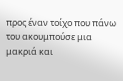προς έναν τοίχο που πάνω του ακουμπούσε μια μακριά και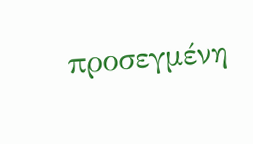προσεγμένη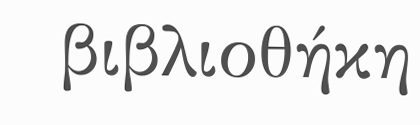βιβλιοθήκη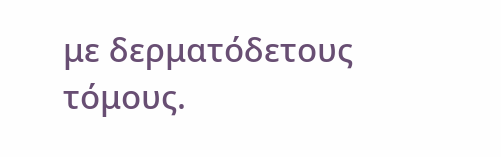με δερματόδετους τόμους.